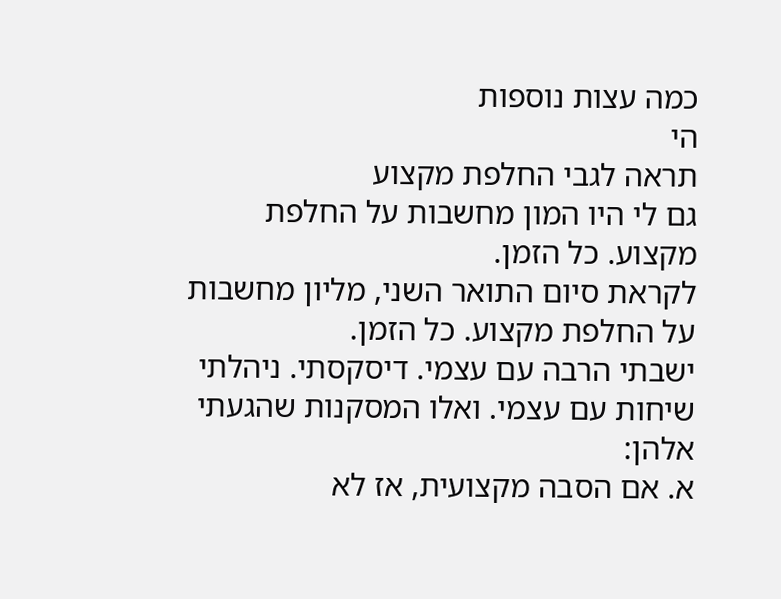כמה עצות נוספות
הי
תראה לגבי החלפת מקצוע
גם לי היו המון מחשבות על החלפת מקצוע. כל הזמן.
לקראת סיום התואר השני, מליון מחשבות על החלפת מקצוע. כל הזמן.
ישבתי הרבה עם עצמי. דיסקסתי. ניהלתי שיחות עם עצמי. ואלו המסקנות שהגעתי אלהן:
א. אם הסבה מקצועית, אז לא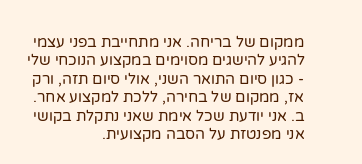ממקום של בריחה. אני מתחייבת בפני עצמי להגיע להישגים מסוימים במקצוע הנוכחי שלי - כגון סיום התואר השני, אולי סיום תזה, ורק אז, ממקום של בחירה, ללכת למקצוע אחר.
ב. אני יודעת שכל אימת שאני נתקלת בקושי אני מפנטזת על הסבה מקצועית.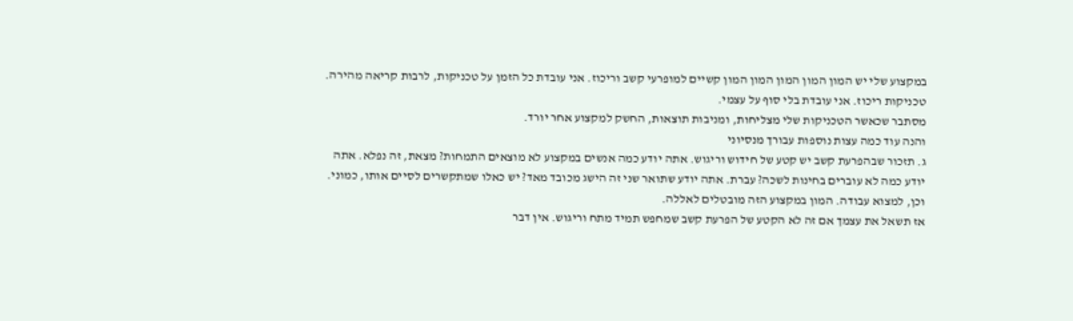במקצוע שלי יש המון המון המון המון המון קשיים למופרעי קשב וריכוז. אני עובדת כל הזמן על טכניקות, לרבות קריאה מהירה. טכניקות ריכוז. אני עובדת בלי סוף על עצמי.
מסתבר שכאשר הטכניקות שלי מצליחות, ומניבות תוצאות, החשק למקצוע אחר יורד.
והנה עוד כמה עצות נוספות עבורך מנסיוני
ג. תזכור שבהפרעת קשב יש קטע של חידוש וריגוש. אתה יודע כמה אנשים במקצוע לא מוצאים התמחות? מצאת, זה נפלא. אתה יודע כמה לא עוברים בחינות לשכה? עברת. אתה יודע שתואר שני זה הישג מכובד מאד? יש כאלו שמתקשרים לסיים אותו, כמוני. וכן, למצוא עבודה. המון במקצוע הזה מובטלים לאללה.
אז תשאל את עצמך אם זה לא הקטע של הפרעת קשב שמחפש תמיד מתח וריגוש. אין דבר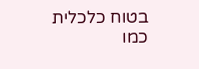בטוח כלכלית כמו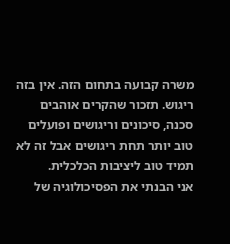משרה קבועה בתחום הזה. אין בזה ריגוש. תזכור שהקרים אוהבים סכנה, סיכונים וריגושים ופועלים טוב יותר תחת ריגושים אבל זה לא תמיד טוב ליציבות הכלכלית.
אני הבנתי את הפסיכולוגיה של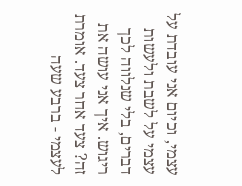עצמי, וכיום אני עובדת על עצמי על לשבת ולעשות דברים, בלי שנלווה לכך ריגוש. איך אני עושה את זה? צעד אחר צעד. אומרת לעצמי - ברבע שעה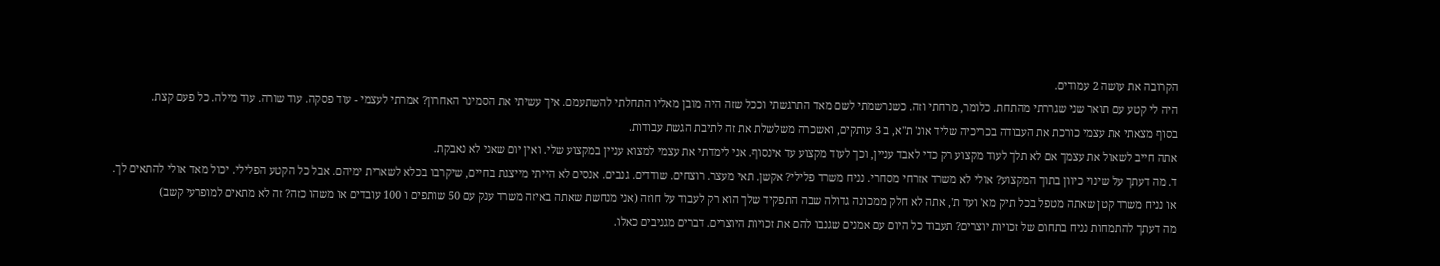הקרובה את עושה 2 עמודים.
היה לי קטע עם תואר שני שגררתי מהתחת. כלומר, מרחתי וזה. כשנרשמתי לשם מאד התרגשתי וככל שזה היה מובן מאליו התחלתי להשתעמם. איך עשיתי את הסמינר האחרון? אמרתי לעצמי - עוד פסקה. עוד שורה. עוד מילה. כל פעם קצת.
בסוף מצאתי את עצמי כורכת את העבודה בכריכיה שליד אונ' ת"א, ב 3 עותקים, ואשכרה משלשלת את זה לתיבת הגשת עבודות.
אתה חייב לשאול את עצמך אם לא תלך לעוד מקצוע רק כדי לאבד עניין, וכך לעוד מקצוע עד אינסוף. אני לימדתי את עצמי למצוא עניין במקצוע שלי. ואין יום שאני לא נאבקת.
ד. מה דעתך על שינוי כיוון בתוך המקצוע? אולי לא משרד אזרחי מסחרי. נניח משרד פלילי? אקשן. תאי מעצר. רוצחים. שודדים. גנבים. אנסים לא הייתי מייצגת בחיים, שיקרבו בכלא לשארית ימיהם. אבל כל הקטע הפלילי. יכול מאד אולי להתאים לך.
או נניח משרד קטן שאתה מטפל בכל תיק מא' ועד ת', אתה לא חלק ממכונה גדולה שבה התפקיד שלך הוא רק לעבוד על חוזה (אני מנחשת שאתה באיזה משרד ענק עם 50 שותפים ו 100 עובדים או משהו כזה? זה לא מתאים למופרעי קשב)
מה דעתך להתמחות נניח בתחום של זכויות יוצרים? תעבוד כל היום עם אמנים שגנבו להם את זכויות היוצרים. דברים מגניבים כאלו.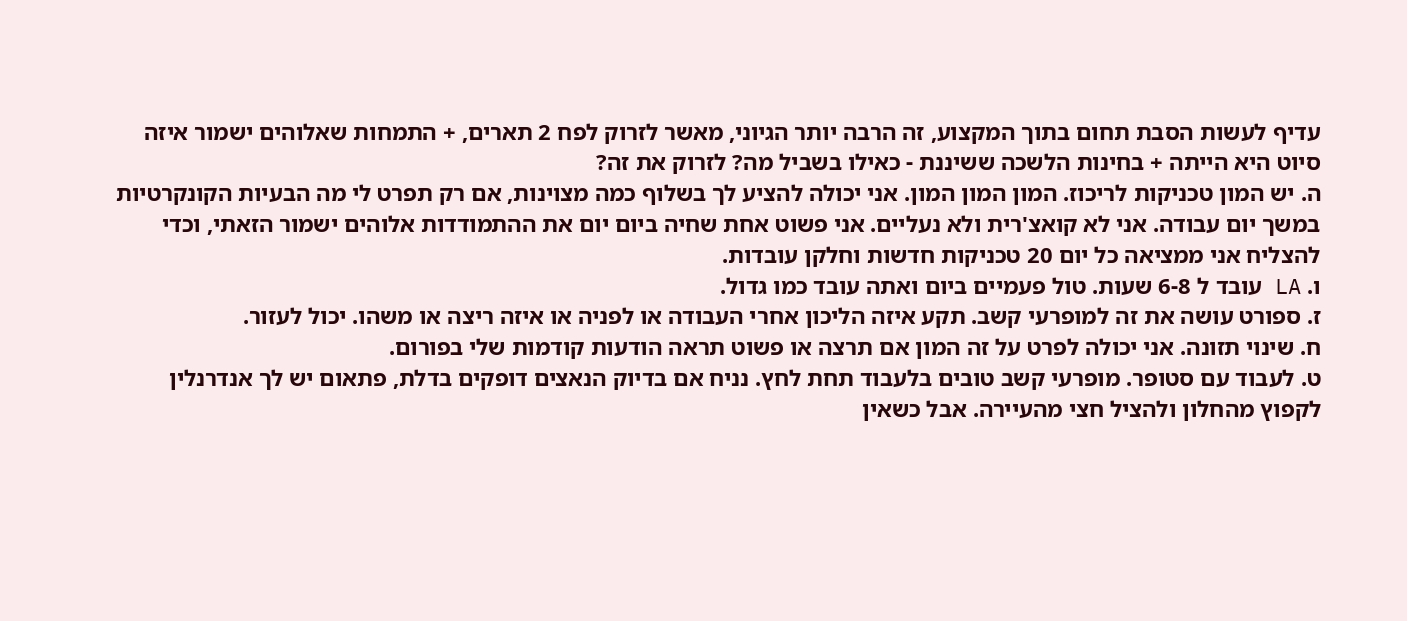עדיף לעשות הסבת תחום בתוך המקצוע, זה הרבה יותר הגיוני, מאשר לזרוק לפח 2 תארים, + התמחות שאלוהים ישמור איזה סיוט היא הייתה + בחינות הלשכה ששיננת - כאילו בשביל מה? לזרוק את זה?
ה. יש המון טכניקות לריכוז. המון המון המון. אני יכולה להציע לך בשלוף כמה מצוינות, אם רק תפרט לי מה הבעיות הקונקרטיות במשך יום עבודה. אני לא קואצ'רית ולא נעליים. אני פשוט אחת שחיה ביום יום את ההתמודדות אלוהים ישמור הזאתי, וכדי להצליח אני ממציאה כל יום 20 טכניקות חדשות וחלקן עובדות.
ו. LA עובד ל 6-8 שעות. טול פעמיים ביום ואתה עובד כמו גדול.
ז. ספורט עושה את זה למופרעי קשב. תקע איזה הליכון אחרי העבודה או לפניה או איזה ריצה או משהו. יכול לעזור.
ח. שינוי תזונה. אני יכולה לפרט על זה המון אם תרצה או פשוט תראה הודעות קודמות שלי בפורום.
ט. לעבוד עם סטופר. מופרעי קשב טובים בלעבוד תחת לחץ. נניח אם בדיוק הנאצים דופקים בדלת, פתאום יש לך אנדרנלין לקפוץ מהחלון ולהציל חצי מהעיירה. אבל כשאין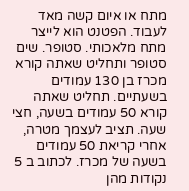מתח או איום קשה מאד לעבוד. הפטנט הוא לייצר מתח מלאכותי. סטופר. שים סטופר ותחליט שאתה קורא מכרז בן 130 עמודים בשעתיים. תחליט שאתה קורא 50 עמודים בשעה, חצי שעה. תציב לעצמך מטרה, אחרי קריאת 50 עמודים בשעה של מכרז. לכתוב ב 5 נקודות מהן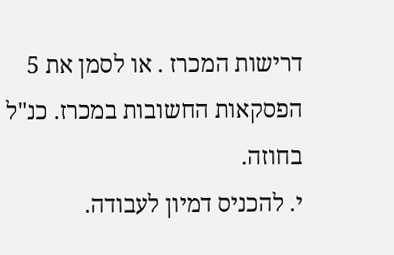דרישות המכרז . או לסמן את 5 הפסקאות החשובות במכרז. כנ"ל בחוזה.
י. להכניס דמיון לעבודה.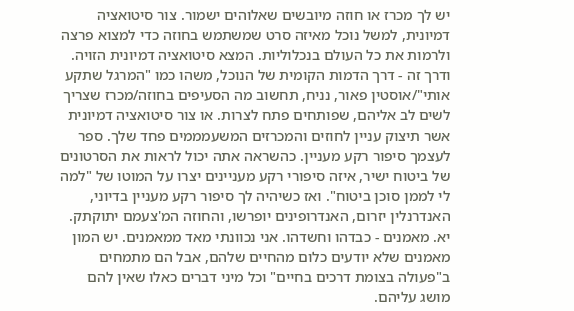יש לך מכרז או חוזה מיובשים שאלוהים ישמור. צור סיטואציה דמיונית, למשל נוכל מאיזה סרט שמשתמש בחוזה כדי למצוא פרצה ולרמות את כל העולם בנכלוליות. המצא סיטואציה דמיונית הזויה. ודרך זה - דרך הדמות הקומית של הנוכל, משהו כמו "המרגל שתקע אותי"/אוסטין פאור, נניח, תחשוב מה הסעיפים בחוזה/מכרז שצריך לשים לב אליהם, שפותחים פתח לצרות. או צור סיטואציה דמיונית אשר תיצוק עניין לחוזים והמכרזים המשעמממים פחד שלך. ספר לעצמך סיפור רקע מעניין. כהשראה אתה יכול לראות את הסרטונים של ביטוח ישיר, איזה סיפורי רקע מעניינים יצרו על המוטו של "למה לי לממן סוכן ביטוח". ואז כשיהיה לך סיפור רקע מעניין בדיוני, האנדרנלין יזרום, האנדרופינים יופרשו, והחוזה המ'צעמם יתוקתק.
יא. מאמנים - כבדהו וחשדהו. אני נכוונתי מאד ממאמנים. יש המון מאמנים שלא יודעים כלום מהחיים שלהם, אבל הם מתמחים ב"פעולה בצומת דרכים בחיים" וכל מיני דברים כאלו שאין להם מושג עליהם.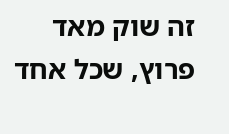זה שוק מאד פרוץ, שכל אחד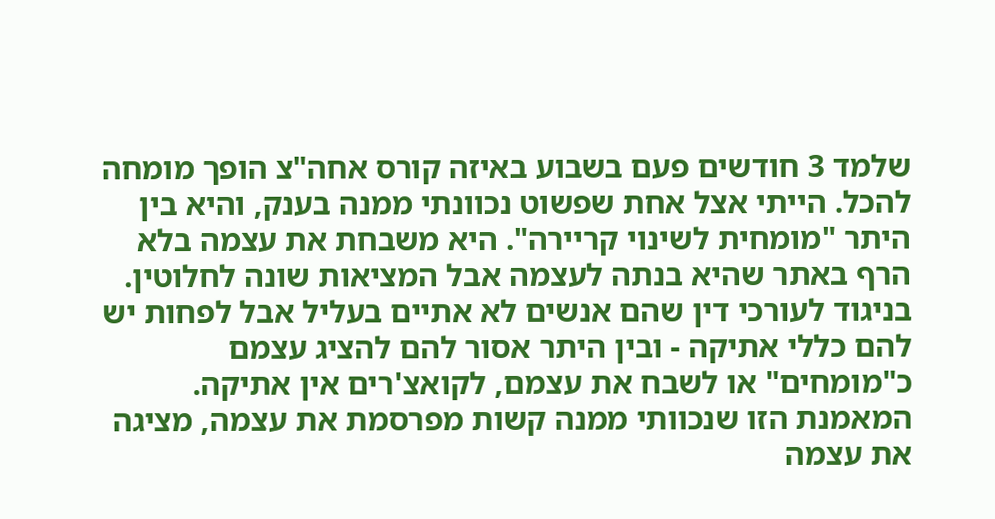שלמד 3 חודשים פעם בשבוע באיזה קורס אחה"צ הופך מומחה להכל. הייתי אצל אחת שפשוט נכוונתי ממנה בענק, והיא בין היתר "מומחית לשינוי קריירה". היא משבחת את עצמה בלא הרף באתר שהיא בנתה לעצמה אבל המציאות שונה לחלוטין. בניגוד לעורכי דין שהם אנשים לא אתיים בעליל אבל לפחות יש להם כללי אתיקה - ובין היתר אסור להם להציג עצמם כ"מומחים" או לשבח את עצמם, לקואצ'רים אין אתיקה. המאמנת הזו שנכוותי ממנה קשות מפרסמת את עצמה, מציגה את עצמה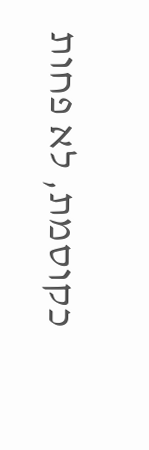כקוסמת, לא פחות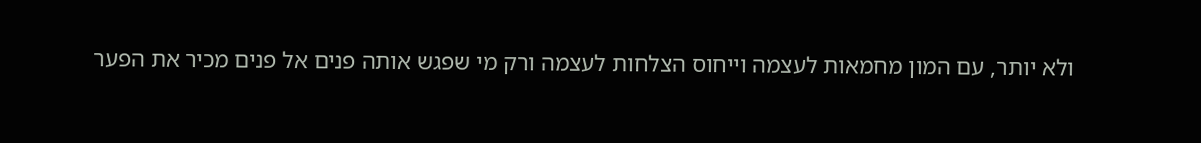ולא יותר, עם המון מחמאות לעצמה וייחוס הצלחות לעצמה ורק מי שפגש אותה פנים אל פנים מכיר את הפער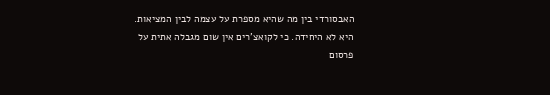האבסורדי בין מה שהיא מספרת על עצמה לבין המציאות.
היא לא היחידה. כי לקואצ'רים אין שום מגבלה אתית על פרסום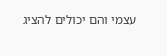עצמי והם יכולים להציג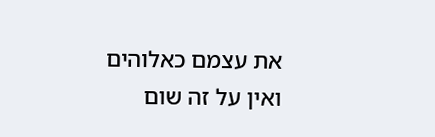את עצמם כאלוהים ואין על זה שום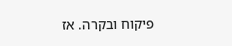פיקוח ובקרה. אז